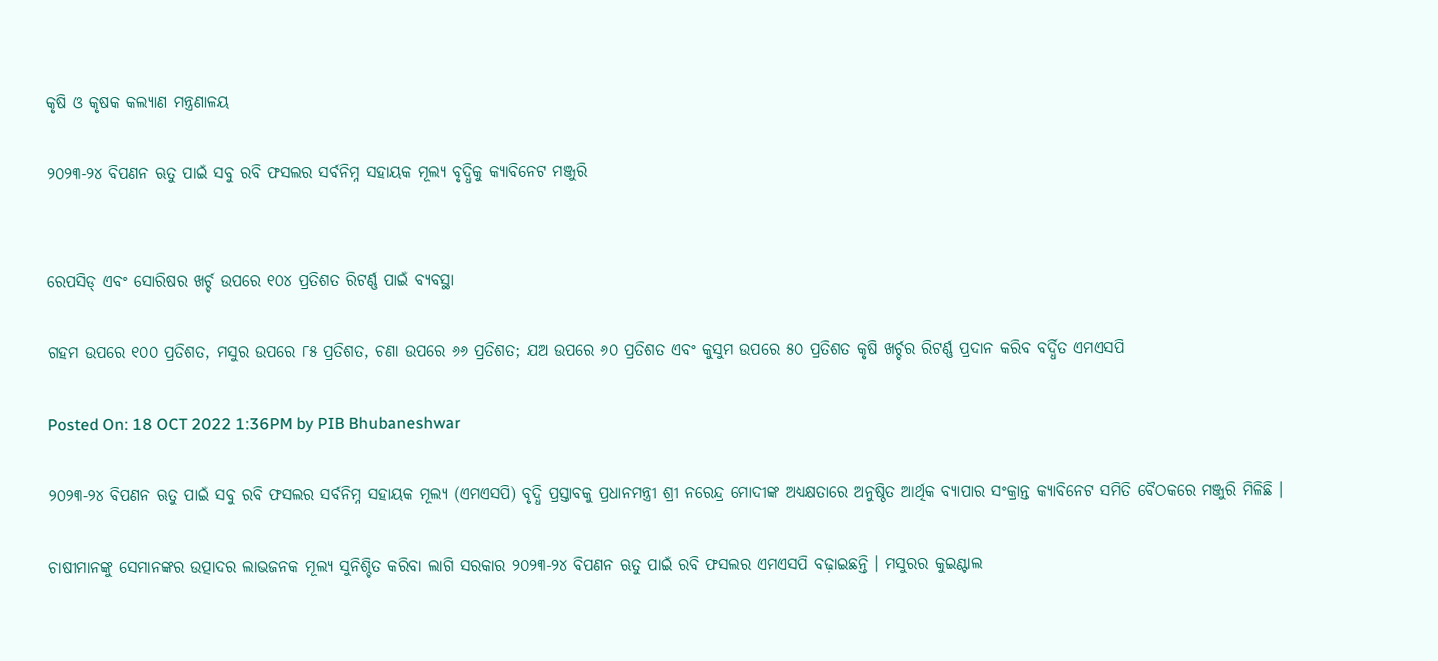କୃଷି ଓ କୃଷକ କଲ୍ୟାଣ ମନ୍ତ୍ରଣାଳୟ

୨୦୨୩-୨୪ ବିପଣନ ଋତୁ ପାଇଁ ସବୁ ରବି ଫସଲର ସର୍ବନିମ୍ନ ସହାୟକ ମୂଲ୍ୟ ବୃଦ୍ଧିକୁ କ୍ୟାବିନେଟ ମଞ୍ଜୁରି


ରେପସିଡ୍‌ ଏବଂ ସୋରିଷର ଖର୍ଚ୍ଚ ଉପରେ ୧୦୪ ପ୍ରତିଶତ ରିଟର୍ଣ୍ଣ ପାଇଁ ବ୍ୟବସ୍ଥା

ଗହମ ଉପରେ ୧୦୦ ପ୍ରତିଶତ, ମସୁର ଉପରେ ୮୫ ପ୍ରତିଶତ, ଚଣା ଉପରେ ୬୬ ପ୍ରତିଶତ; ଯଅ ଉପରେ ୬୦ ପ୍ରତିଶତ ଏବଂ କୁସୁମ ଉପରେ ୫୦ ପ୍ରତିଶତ କୃଷି ଖର୍ଚ୍ଚର ରିଟର୍ଣ୍ଣ ପ୍ରଦାନ କରିବ ବର୍ଦ୍ଧିତ ଏମଏସପି

Posted On: 18 OCT 2022 1:36PM by PIB Bhubaneshwar

୨୦୨୩-୨୪ ବିପଣନ ଋତୁ ପାଇଁ ସବୁ ରବି ଫସଲର ସର୍ବନିମ୍ନ ସହାୟକ ମୂଲ୍ୟ (ଏମଏସପି) ବୃଦ୍ଧି ପ୍ରସ୍ତାବକୁ ପ୍ରଧାନମନ୍ତ୍ରୀ ଶ୍ରୀ ନରେନ୍ଦ୍ର ମୋଦୀଙ୍କ ଅଧ୍ୟକ୍ଷତାରେ ଅନୁଷ୍ଠିତ ଆର୍ଥିକ ବ୍ୟାପାର ସଂକ୍ରାନ୍ତ କ୍ୟାବିନେଟ ସମିତି ବୈଠକରେ ମଞ୍ଜୁରି ମିଳିଛି ।

ଚାଷୀମାନଙ୍କୁ ସେମାନଙ୍କର ଉତ୍ପାଦର ଲାଭଜନକ ମୂଲ୍ୟ ସୁନିଶ୍ଚିତ କରିବା ଲାଗି ସରକାର ୨୦୨୩-୨୪ ବିପଣନ ଋତୁ ପାଇଁ ରବି ଫସଲର ଏମଏସପି ବଢ଼ାଇଛନ୍ତି । ମସୁରର କୁଇଣ୍ଟାଲ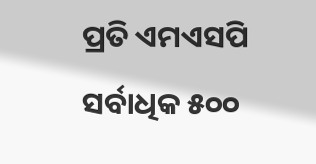ପ୍ରତି ଏମଏସପି ସର୍ବାଧିକ ୫୦୦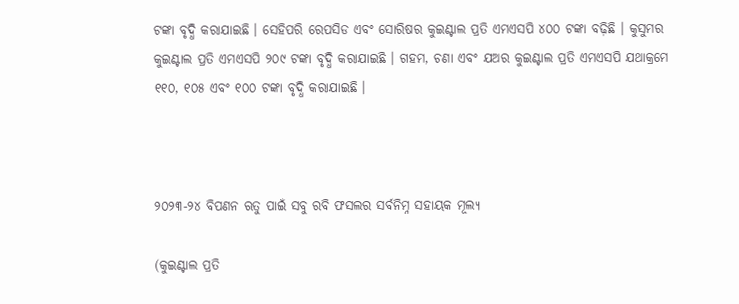ଟଙ୍କା ବୃଦ୍ଧି କରାଯାଇଛି । ସେହିପରି ରେପସିଡ ଏବଂ ସୋରିଷର କୁଇଣ୍ଟାଲ ପ୍ରତି ଏମଏସପି ୪୦୦ ଟଙ୍କା ବଢ଼ିଛି । କୁସୁମର କୁଇଣ୍ଟାଲ ପ୍ରତି ଏମଏସପି ୨୦୯ ଟଙ୍କା ବୃଦ୍ଧି କରାଯାଇଛି । ଗହମ, ଚଣା ଏବଂ ଯଅର କୁଇଣ୍ଟାଲ ପ୍ରତି ଏମଏସପି ଯଥାକ୍ରମେ ୧୧୦, ୧୦୫ ଏବଂ ୧୦୦ ଟଙ୍କା ବୃଦ୍ଧି କରାଯାଇଛି ।



୨୦୨୩-୨୪ ବିପଣନ ଋତୁ ପାଇଁ ସବୁ ରବି ଫସଲର ସର୍ବନିମ୍ନ ସହାୟକ ମୂଲ୍ୟ

(କୁଇଣ୍ଟାଲ ପ୍ରତି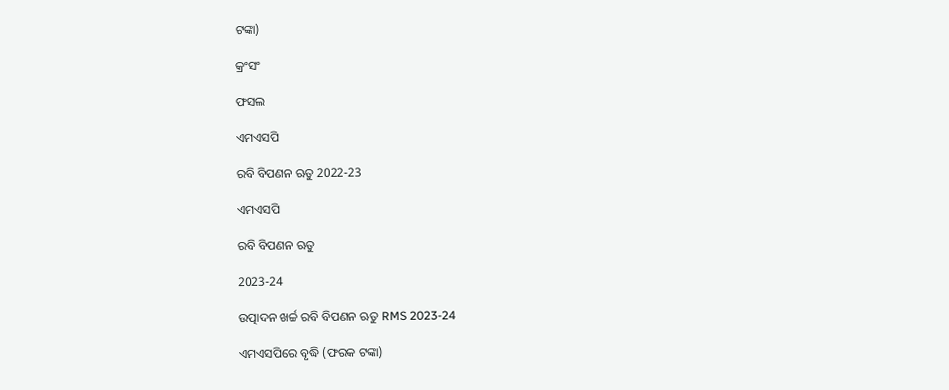ଟଙ୍କା)

କ୍ରଂସଂ

ଫସଲ

ଏମଏସପି

ରବି ବିପଣନ ଋତୁ 2022-23

ଏମଏସପି

ରବି ବିପଣନ ଋତୁ

2023-24

ଉତ୍ପାଦନ ଖର୍ଚ୍ଚ ରବି ବିପଣନ ଋତୁ RMS 2023-24

ଏମଏସପିରେ ବୃଦ୍ଧି (ଫରକ ଟଙ୍କା)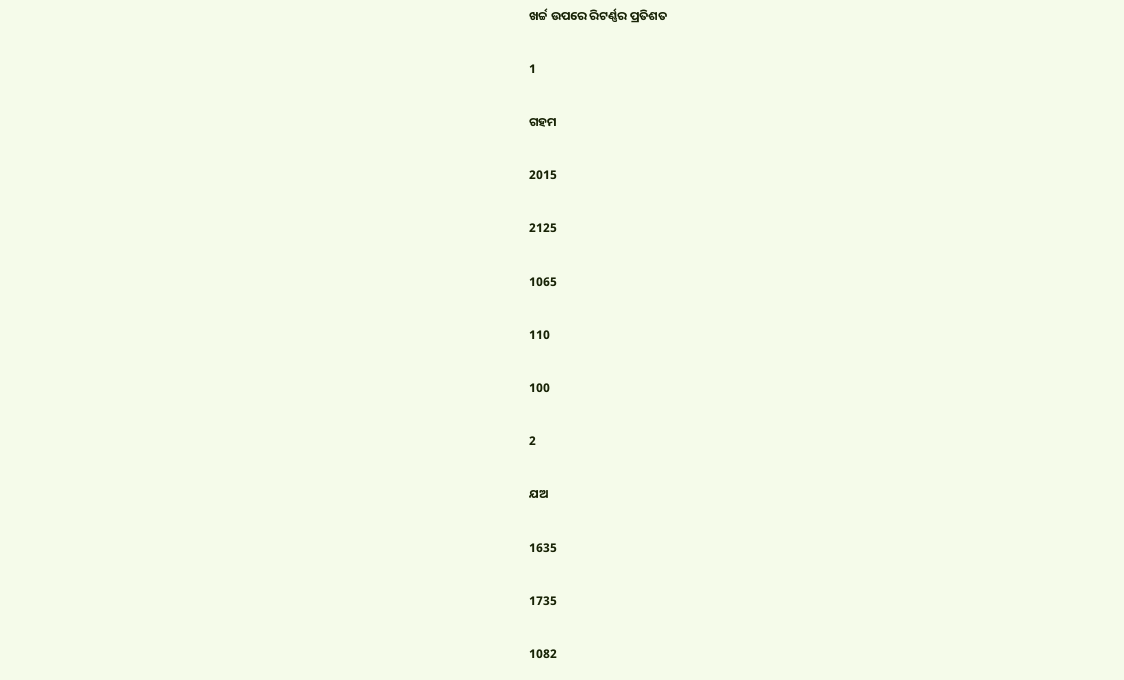ଖର୍ଚ୍ଚ ଉପରେ ରିଟର୍ଣ୍ଣର ପ୍ରତିଶତ

1

ଗହମ

2015

2125

1065

110

100

2

ଯଅ

1635

1735

1082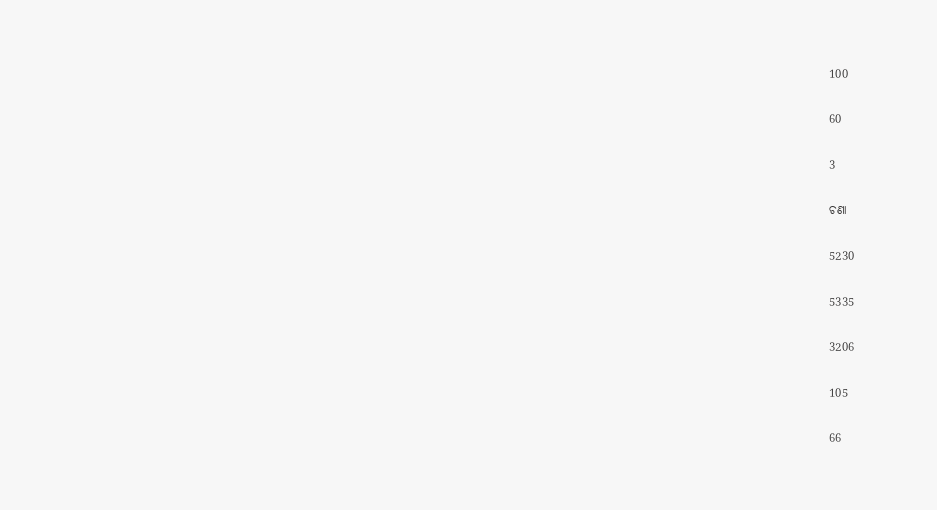100

60

3

ଚଣା

5230

5335

3206

105

66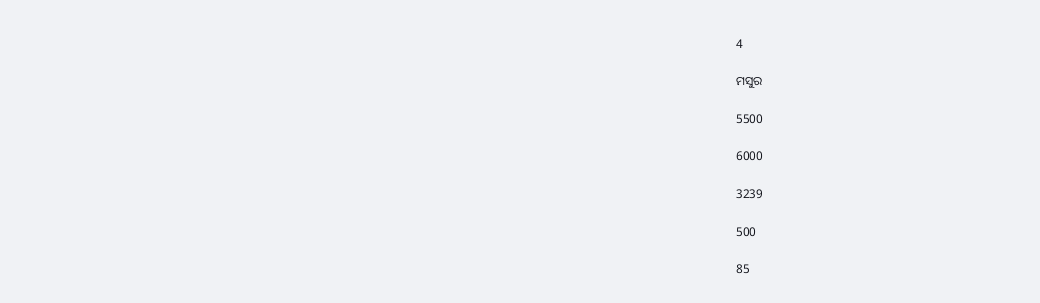4

ମସୁର

5500

6000

3239

500

85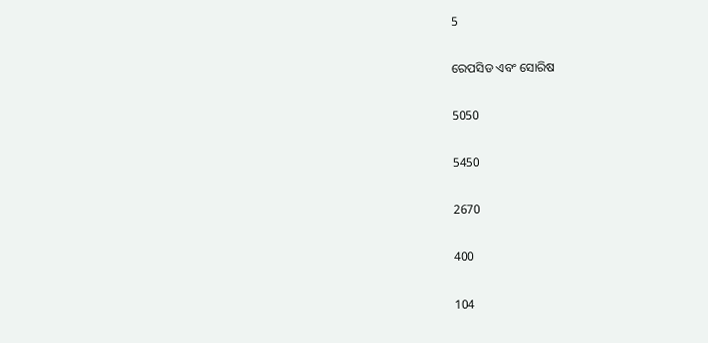5

ରେପସିଡ ଏବଂ ସୋରିଷ

5050

5450

2670

400

104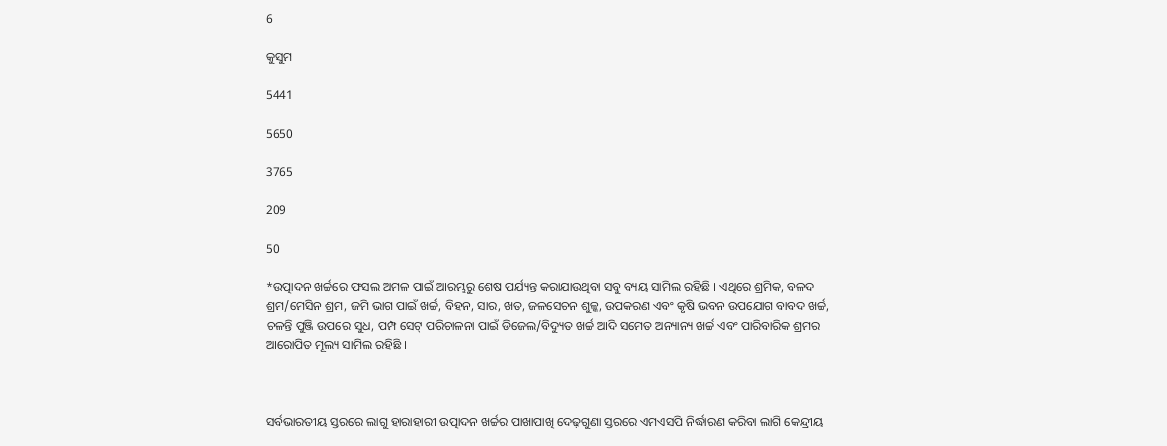6

କୁସୁମ

5441

5650

3765

209

50

*ଉତ୍ପାଦନ ଖର୍ଚ୍ଚରେ ଫସଲ ଅମଳ ପାଇଁ ଆରମ୍ଭରୁ ଶେଷ ପର୍ଯ୍ୟନ୍ତ କରାଯାଉଥିବା ସବୁ ବ୍ୟୟ ସାମିଲ ରହିଛି । ଏଥିରେ ଶ୍ରମିକ, ବଳଦ ଶ୍ରମ/ମେସିନ ଶ୍ରମ, ଜମି ଭାଗ ପାଇଁ ଖର୍ଚ୍ଚ, ବିହନ, ସାର, ଖତ, ଜଳସେଚନ ଶୁଳ୍କ, ଉପକରଣ ଏବଂ କୃଷି ଭବନ ଉପଯୋଗ ବାବଦ ଖର୍ଚ୍ଚ, ଚଳନ୍ତି ପୁଞ୍ଜି ଉପରେ ସୁଧ, ପମ୍ପ ସେଟ୍‌ ପରିଚାଳନା ପାଇଁ ଡିଜେଲ/ବିଦ୍ୟୁତ ଖର୍ଚ୍ଚ ଆଦି ସମେତ ଅନ୍ୟାନ୍ୟ ଖର୍ଚ୍ଚ ଏବଂ ପାରିବାରିକ ଶ୍ରମର ଆରୋପିତ ମୂଲ୍ୟ ସାମିଲ ରହିଛି ।



ସର୍ବଭାରତୀୟ ସ୍ତରରେ ଲାଗୁ ହାରାହାରୀ ଉତ୍ପାଦନ ଖର୍ଚ୍ଚର ପାଖାପାଖି ଦେଢ଼ଗୁଣା ସ୍ତରରେ ଏମଏସପି ନିର୍ଦ୍ଧାରଣ କରିବା ଲାଗି କେନ୍ଦ୍ରୀୟ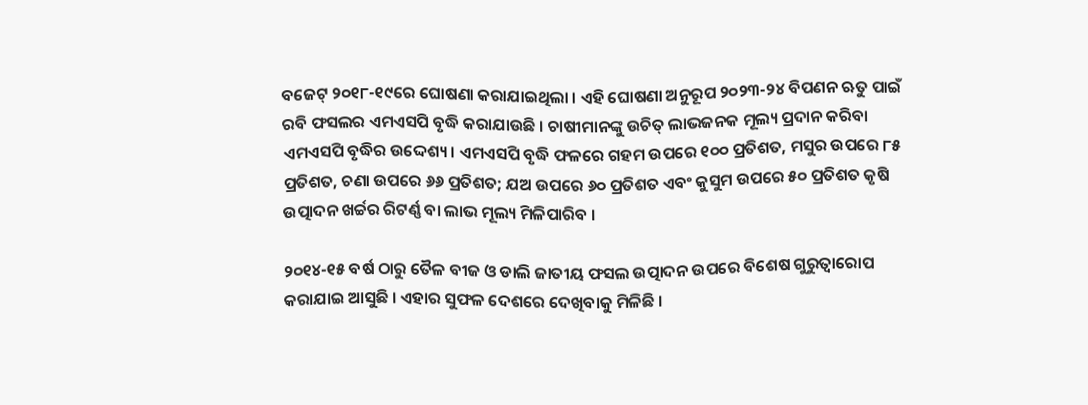ବଜେଟ୍‌ ୨୦୧୮-୧୯ରେ ଘୋଷଣା କରାଯାଇଥିଲା । ଏହି ଘୋଷଣା ଅନୁରୂପ ୨୦୨୩-୨୪ ବିପଣନ ଋତୁ ପାଇଁ ରବି ଫସଲର ଏମଏସପି ବୃଦ୍ଧି କରାଯାଉଛି । ଚାଷୀମାନଙ୍କୁ ଉଚିତ୍‌ ଲାଭଜନକ ମୂଲ୍ୟ ପ୍ରଦାନ କରିବା ଏମଏସପି ବୃଦ୍ଧିର ଉଦ୍ଦେଶ୍ୟ। ଏମଏସପି ବୃଦ୍ଧି ଫଳରେ ଗହମ ଉପରେ ୧୦୦ ପ୍ରତିଶତ, ମସୁର ଉପରେ ୮୫ ପ୍ରତିଶତ, ଚଣା ଉପରେ ୬୬ ପ୍ରତିଶତ; ଯଅ ଉପରେ ୬୦ ପ୍ରତିଶତ ଏବଂ କୁସୁମ ଉପରେ ୫୦ ପ୍ରତିଶତ କୃଷି ଉତ୍ପାଦନ ଖର୍ଚ୍ଚର ରିଟର୍ଣ୍ଣ ବା ଲାଭ ମୂଲ୍ୟ ମିଳିପାରିବ ।

୨୦୧୪-୧୫ ବର୍ଷ ଠାରୁ ତୈଳ ବୀଜ ଓ ଡାଲି ଜାତୀୟ ଫସଲ ଉତ୍ପାଦନ ଉପରେ ବିଶେଷ ଗୁରୁତ୍ବାରୋପ କରାଯାଇ ଆସୁଛି । ଏହାର ସୁଫଳ ଦେଶରେ ଦେଖିବାକୁ ମିଳିଛି ।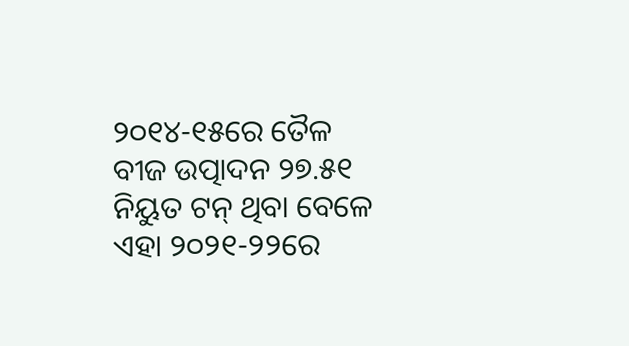୨୦୧୪-୧୫ରେ ତୈଳ ବୀଜ ଉତ୍ପାଦନ ୨୭.୫୧ ନିୟୁତ ଟନ୍‌ ଥିବା ବେଳେ ଏହା ୨୦୨୧-୨୨ରେ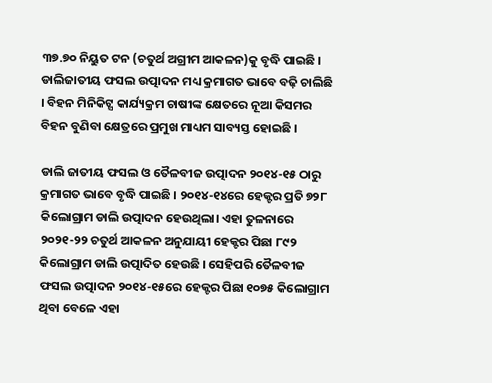୩୭.୭୦ ନିୟୁତ ଟନ (ଚତୁର୍ଥ ଅଗ୍ରୀମ ଆକଳନ)କୁ ବୃଦ୍ଧି ପାଇଛି । ଡାଲିଜାତୀୟ ଫସଲ ଉତ୍ପାଦନ ମଧ୍ୟ କ୍ରମାଗତ ଭାବେ ବଢ଼ି ଚାଲିଛି । ବିହନ ମିନିକିଟ୍ସ କାର୍ଯ୍ୟକ୍ରମ ଚାଷୀଙ୍କ କ୍ଷେତରେ ନୂଆ କିସମର ବିହନ ବୁଣିବା କ୍ଷେତ୍ରରେ ପ୍ରମୁଖ ମାଧ୍ୟମ ସାବ୍ୟସ୍ତ ହୋଇଛି ।

ଡାଲି ଜାତୀୟ ଫସଲ ଓ ତୈଳବୀଜ ଉତ୍ପାଦନ ୨୦୧୪-୧୫ ଠାରୁ କ୍ରମାଗତ ଭାବେ ବୃଦ୍ଧି ପାଇଛି । ୨୦୧୪-୧୪ରେ ହେକ୍ଟର ପ୍ରତି ୭୨୮ କିଲୋଗ୍ରାମ ଡାଲି ଉତ୍ପାଦନ ହେଉଥିଲା। ଏହା ତୁଳନାରେ ୨୦୨୧-୨୨ ଚତୁର୍ଥ ଆକଳନ ଅନୁଯାୟୀ ହେକ୍ଟର ପିଛା ୮୯୨ କିଲୋଗ୍ରାମ ଡାଲି ଉତ୍ପାଦିତ ହେଉଛି । ସେହିପରି ତୈଳବୀଜ ଫସଲ ଉତ୍ପାଦନ ୨୦୧୪-୧୫ରେ ହେକ୍ଟର ପିଛା ୧୦୭୫ କିଲୋଗ୍ରାମ ଥିବା ବେଳେ ଏହା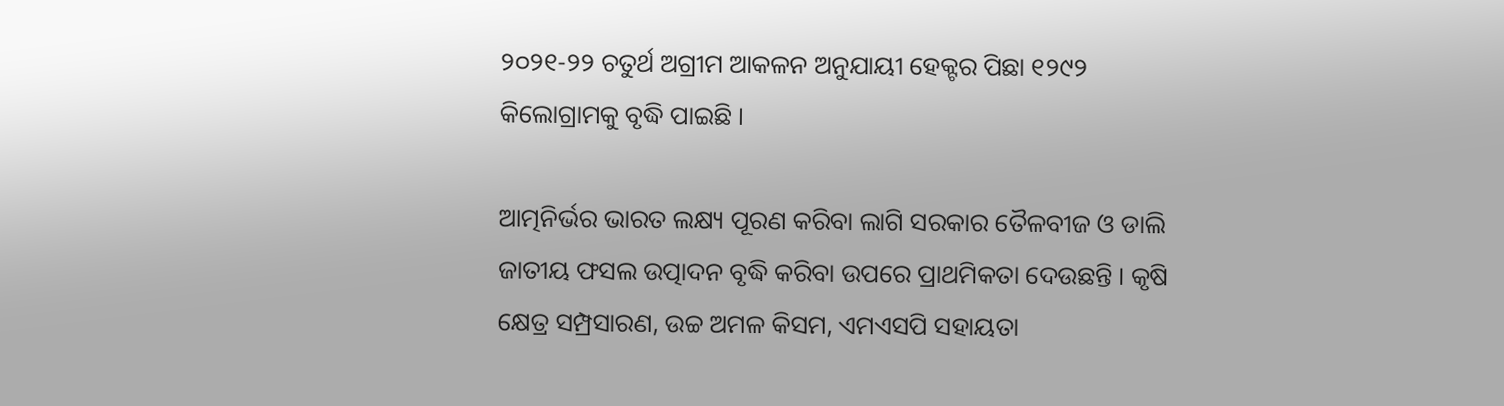୨୦୨୧-୨୨ ଚତୁର୍ଥ ଅଗ୍ରୀମ ଆକଳନ ଅନୁଯାୟୀ ହେକ୍ଟର ପିଛା ୧୨୯୨ କିଲୋଗ୍ରାମକୁ ବୃଦ୍ଧି ପାଇଛି ।

ଆତ୍ମନିର୍ଭର ଭାରତ ଲକ୍ଷ୍ୟ ପୂରଣ କରିବା ଲାଗି ସରକାର ତୈଳବୀଜ ଓ ଡାଲି ଜାତୀୟ ଫସଲ ଉତ୍ପାଦନ ବୃଦ୍ଧି କରିବା ଉପରେ ପ୍ରାଥମିକତା ଦେଉଛନ୍ତି । କୃଷି କ୍ଷେତ୍ର ସମ୍ପ୍ରସାରଣ, ଉଚ୍ଚ ଅମଳ କିସମ, ଏମଏସପି ସହାୟତା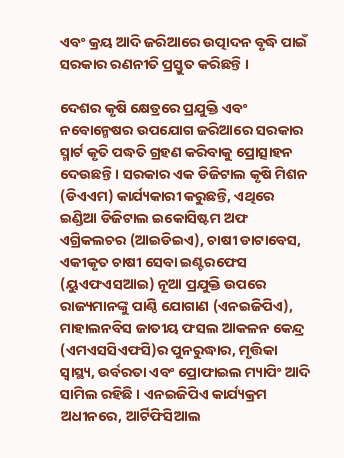ଏବଂ କ୍ରୟ ଆଦି ଜରିଆରେ ଉତ୍ପାଦନ ବୃଦ୍ଧି ପାଇଁ ସରକାର ରଣନୀତି ପ୍ରସ୍ତୁତ କରିଛନ୍ତି ।

ଦେଶର କୃଷି କ୍ଷେତ୍ରରେ ପ୍ରଯୁକ୍ତି ଏବଂ ନବୋନ୍ମେଷର ଉପଯୋଗ ଜରିଆରେ ସରକାର ସ୍ମାର୍ଟ କୃତି ପଦ୍ଧତି ଗ୍ରହଣ କରିବାକୁ ପ୍ରୋତ୍ସାହନ ଦେଉଛନ୍ତି । ସରକାର ଏକ ଡିଜିଟାଲ କୃଷି ମିଶନ (ଡିଏଏମ) କାର୍ଯ୍ୟକାରୀ କରୁଛନ୍ତି, ଏଥିରେ ଇଣ୍ଡିଆ ଡିଜିଟାଲ ଇକୋସିଷ୍ଟମ ଅଫ ଏଗ୍ରିକଲଚର (ଆଇଡିଇଏ), ଚାଷୀ ଡାଟାବେସ, ଏକୀକୃତ ଚାଷୀ ସେବା ଇଣ୍ଟରଫେସ (ୟୁଏଫଏସଆଇ) ନୂଆ ପ୍ରଯୁକ୍ତି ଉପରେ ରାଜ୍ୟମାନଙ୍କୁ ପାଣ୍ଠି ଯୋଗାଣ (ଏନଇଜିପିଏ), ମାହାଲନବିସ ଜାତୀୟ ଫସଲ ଆକଳନ କେନ୍ଦ୍ର (ଏମଏସସିଏଫସି)ର ପୁନରୁଦ୍ଧାର, ମୃତ୍ତିକା ସ୍ବାସ୍ଥ୍ୟ, ଉର୍ବରତା ଏବଂ ପ୍ରୋଫାଇଲ ମ୍ୟାପିଂ ଆଦି ସାମିଲ ରହିଛି । ଏନଇଜିପିଏ କାର୍ଯ୍ୟକ୍ରମ ଅଧୀନରେ, ଆର୍ଟିଫିସିଆଲ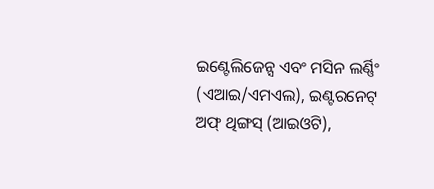ଇଣ୍ଟେଲିଜେନ୍ସ ଏବଂ ମସିନ ଲର୍ଣ୍ଣିଂ (ଏଆଇ/ଏମଏଲ), ଇଣ୍ଟରନେଟ୍‌ ଅଫ୍‌ ଥିଙ୍ଗସ୍‌ (ଆଇଓଟି),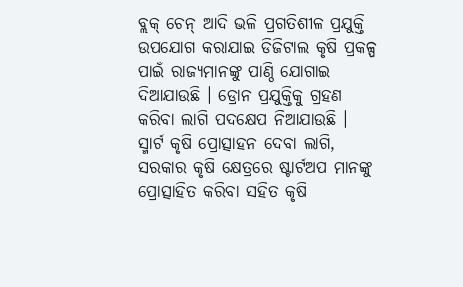ବ୍ଲକ୍‌ ଚେନ୍‌ ଆଦି ଭଳି ପ୍ରଗତିଶୀଳ ପ୍ରଯୁକ୍ତି ଉପଯୋଗ କରାଯାଇ ଡିଜିଟାଲ କୃଷି ପ୍ରକଳ୍ପ ପାଇଁ ରାଜ୍ୟମାନଙ୍କୁ ପାଣ୍ଠି ଯୋଗାଇ ଦିଆଯାଉଛି । ଡ୍ରୋନ ପ୍ରଯୁକ୍ତିକୁ ଗ୍ରହଣ କରିବା ଲାଗି ପଦକ୍ଷେପ ନିଆଯାଉଛି । ସ୍ମାର୍ଟ କୃଷି ପ୍ରୋତ୍ସାହନ ଦେବା ଲାଗି, ସରକାର କୃଷି କ୍ଷେତ୍ରରେ ଷ୍ଟାର୍ଟଅପ ମାନଙ୍କୁ ପ୍ରୋତ୍ସାହିତ କରିବା ସହିତ କୃଷି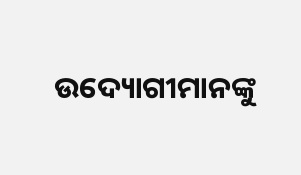ଉଦ୍ୟୋଗୀମାନଙ୍କୁ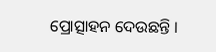ପ୍ରୋତ୍ସାହନ ଦେଉଛନ୍ତି ।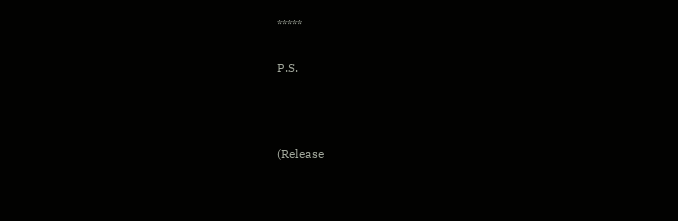*****

P.S.



(Release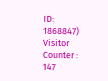ID: 1868847) Visitor Counter : 147